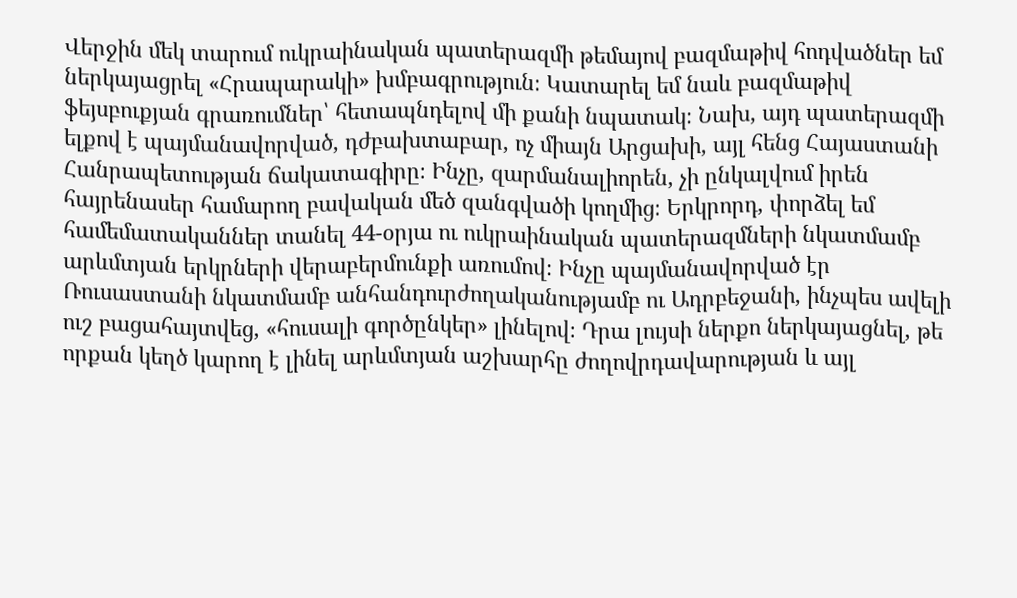Վերջին մեկ տարում ուկրաինական պատերազմի թեմայով բազմաթիվ հոդվածներ եմ ներկայացրել «Հրապարակի» խմբագրություն։ Կատարել եմ նաև բազմաթիվ ֆեյսբուքյան գրառումներ՝ հետապնդելով մի քանի նպատակ։ Նախ, այդ պատերազմի ելքով է պայմանավորված, դժբախտաբար, ոչ միայն Արցախի, այլ հենց Հայաստանի Հանրապետության ճակատագիրը։ Ինչը, զարմանալիորեն, չի ընկալվում իրեն հայրենասեր համարող բավական մեծ զանգվածի կողմից։ Երկրորդ, փորձել եմ համեմատականներ տանել 44-օրյա ու ուկրաինական պատերազմների նկատմամբ արևմտյան երկրների վերաբերմունքի առումով։ Ինչը պայմանավորված էր Ռուսաստանի նկատմամբ անհանդուրժողականությամբ ու Ադրբեջանի, ինչպես ավելի ուշ բացահայտվեց, «հուսալի գործընկեր» լինելով։ Դրա լույսի ներքո ներկայացնել, թե որքան կեղծ կարող է լինել արևմտյան աշխարհը ժողովրդավարության և այլ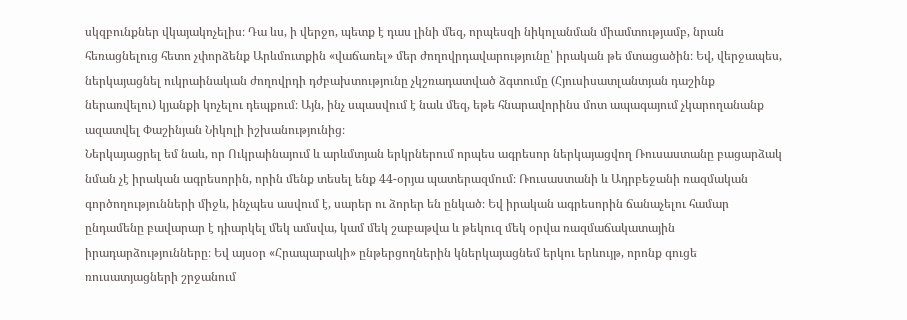սկզբունքներ վկայակոչելիս։ Դա ևս, ի վերջո, պետք է դաս լինի մեզ, որպեսզի նիկոլանման միամտությամբ, նրան հեռացնելուց հետո չփորձենք Արևմուտքին «վաճառել» մեր ժողովրդավարությունը՝ իրական թե մտացածին։ Եվ, վերջապես, ներկայացնել ուկրաինական ժողովրդի դժբախտությունը չկշռադատված ձգտումը (Հյուսիսատլանտյան դաշինք ներառվելու) կյանքի կոչելու դեպքում։ Այն, ինչ սպասվում է նաև մեզ, եթե հնարավորինս մոտ ապագայում չկարողանանք ազատվել Փաշինյան Նիկոլի իշխանությունից։
Ներկայացրել եմ նաև, որ Ուկրաինայում և արևմտյան երկրներում որպես ագրեսոր ներկայացվող Ռուսաստանը բացարձակ նման չէ իրական ագրեսորին, որին մենք տեսել ենք 44-օրյա պատերազմում։ Ռուսաստանի և Ադրբեջանի ռազմական գործողությունների միջև, ինչպես ասվում է, սարեր ու ձորեր են ընկած։ Եվ իրական ագրեսորին ճանաչելու համար ընդամենը բավարար է դիարկել մեկ ամսվա, կամ մեկ շաբաթվա և թեկուզ մեկ օրվա ռազմաճակատային իրադարձությունները։ Եվ այսօր «Հրապարակի» ընթերցողներին կներկայացնեմ երկու երևույթ, որոնք գուցե ռուսատյացների շրջանում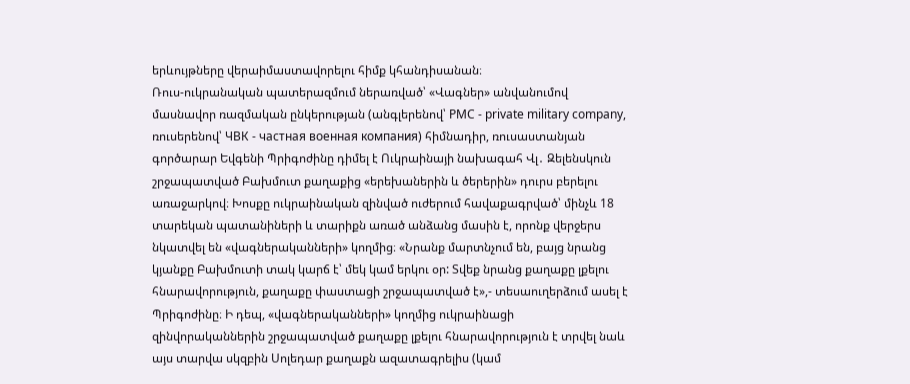երևույթները վերաիմաստավորելու հիմք կհանդիսանան։
Ռուս-ուկրանական պատերազմում ներառված՝ «Վագներ» անվանումով մասնավոր ռազմական ընկերության (անգլերենով՝ PMC - private military company, ռուսերենով՝ ЧВК - частная военная компания) հիմնադիր, ռուսաստանյան գործարար Եվգենի Պրիգոժինը դիմել է Ուկրաինայի նախագահ Վլ․ Զելենսկուն շրջապատված Բախմուտ քաղաքից «երեխաներին և ծերերին» դուրս բերելու առաջարկով։ Խոսքը ուկրաինական զինված ուժերում հավաքագրված՝ մինչև 18 տարեկան պատանիների և տարիքն առած անձանց մասին է, որոնք վերջերս նկատվել են «վագներականների» կողմից։ «Նրանք մարտնչում են, բայց նրանց կյանքը Բախմուտի տակ կարճ է՝ մեկ կամ երկու օր: Տվեք նրանց քաղաքը լքելու հնարավորություն, քաղաքը փաստացի շրջապատված է»,- տեսաուղերձում ասել է Պրիգոժինը։ Ի դեպ, «վագներականների» կողմից ուկրաինացի զինվորականներին շրջապատված քաղաքը լքելու հնարավորություն է տրվել նաև այս տարվա սկզբին Սոլեդար քաղաքն ազատագրելիս (կամ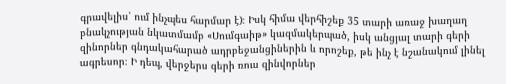գրավելիս՝ ում ինչպես հարմար է)։ Իսկ հիմա վերհիշեք 35 տարի առաջ խաղաղ բնակչության նկատմամբ «Սումգաիթ» կազմակերպած, իսկ անցյալ տարի գերի զինորներ գնդակահարած ադրբեջանցիներին և որոշեք, թե ինչ է նշանակում լինել ագրեսոր։ Ի դեպ, վերջերս գերի ռուս զինվորներ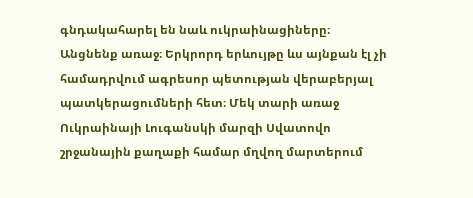գնդակահարել են նաև ուկրաինացիները։
Անցնենք առաջ։ Երկրորդ երևույթը ևս այնքան էլ չի համադրվում ագրեսոր պետության վերաբերյալ պատկերացումների հետ։ Մեկ տարի առաջ Ուկրաինայի Լուգանսկի մարզի Սվատովո շրջանային քաղաքի համար մղվող մարտերում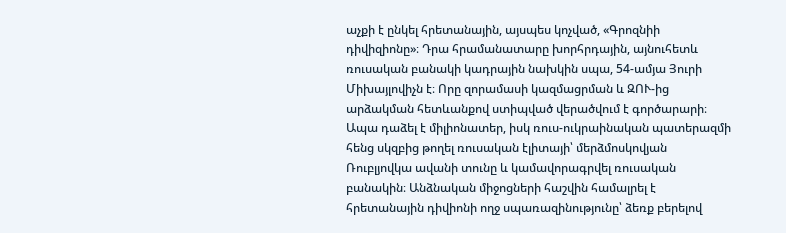աչքի է ընկել հրետանային, այսպես կոչված, «Գրոզնիի դիվիզիոնը»։ Դրա հրամանատարը խորհրդային, այնուհետև ռուսական բանակի կադրային նախկին սպա, 54-ամյա Յուրի Միխայլովիչն է։ Որը զորամասի կազմացրման և ԶՈՒ-ից արձակման հետևանքով ստիպված վերածվում է գործարարի։ Ապա դաձել է միլիոնատեր, իսկ ռուս-ուկրաինական պատերազմի հենց սկզբից թողել ռուսական էլիտայի՝ մերձմոսկովյան Ռուբլյովկա ավանի տունը և կամավորագրվել ռուսական բանակին։ Անձնական միջոցների հաշվին համալրել է հրետանային դիվիոնի ողջ սպառազինությունը՝ ձեռք բերելով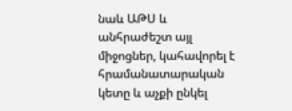նաև ԱԹՍ և անհրաժեշտ այլ միջոցներ, կահավորել է հրամանատարական կետը և աչքի ընկել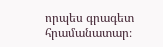որպես գրագետ հրամանատար։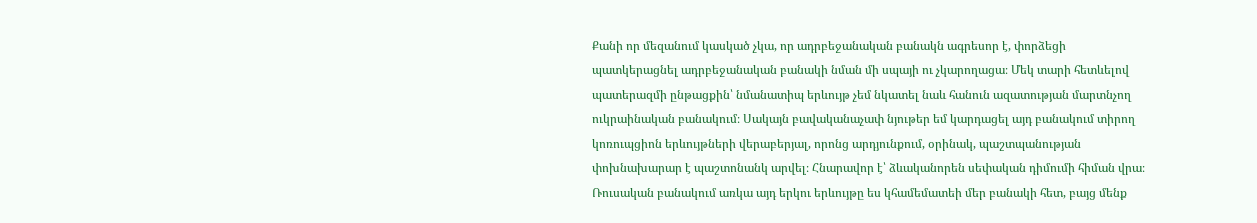Քանի որ մեզանում կասկած չկա, որ ադրբեջանական բանակն ագրեսոր է, փորձեցի պատկերացնել ադրբեջանական բանակի նման մի սպայի ու չկարողացա։ Մեկ տարի հետևելով պատերազմի ընթացքին՝ նմանատիպ երևույթ չեմ նկատել նաև հանուն ազատության մարտնչող ուկրաինական բանակում։ Սակայն բավականաչափ նյութեր եմ կարդացել այդ բանակում տիրող կոռուպցիոն երևույթների վերաբերյալ, որոնց արդյունքում, օրինակ, պաշտպանության փոխնախարար է պաշտոնանկ արվել։ Հնարավոր է՝ ձևականորեն սեփական դիմումի հիման վրա։ Ռուսական բանակում առկա այդ երկու երևույթը ես կհամեմատեի մեր բանակի հետ, բայց մենք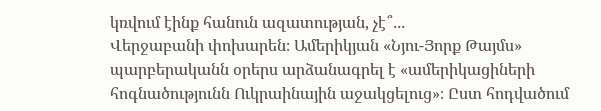կռվում էինք հանուն ազատության, չէ՞․․․
Վերջաբանի փոխարեն։ Ամերիկյան «Նյու-Յորք Թայմս» պարբերականն օրերս արձանագրել է «ամերիկացիների հոգնածությունն Ուկրաինային աջակցելուց»։ Ըստ հոդվածում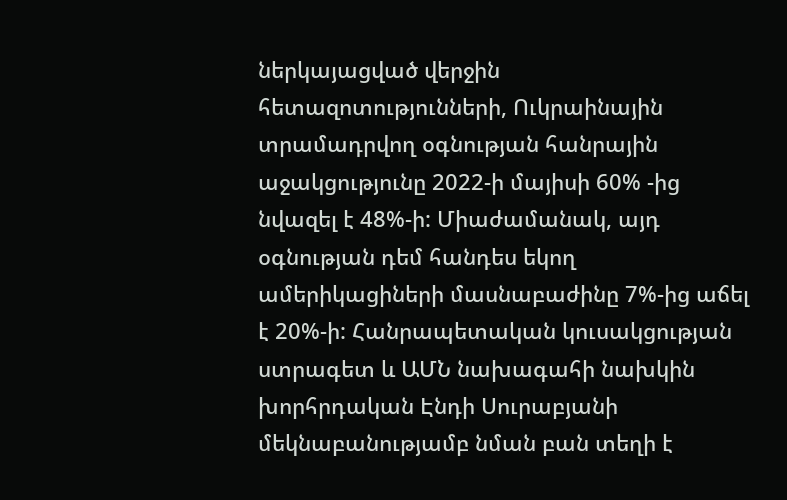ներկայացված վերջին հետազոտությունների, Ուկրաինային տրամադրվող օգնության հանրային աջակցությունը 2022-ի մայիսի 60% -ից նվազել է 48%-ի: Միաժամանակ, այդ օգնության դեմ հանդես եկող ամերիկացիների մասնաբաժինը 7%-ից աճել է 20%-ի: Հանրապետական կուսակցության ստրագետ և ԱՄՆ նախագահի նախկին խորհրդական Էնդի Սուրաբյանի մեկնաբանությամբ նման բան տեղի է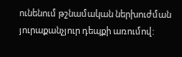ունենում թշնամական ներխուժման յուրաքանչյուր դեպքի առումով: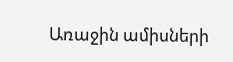Առաջին ամիսների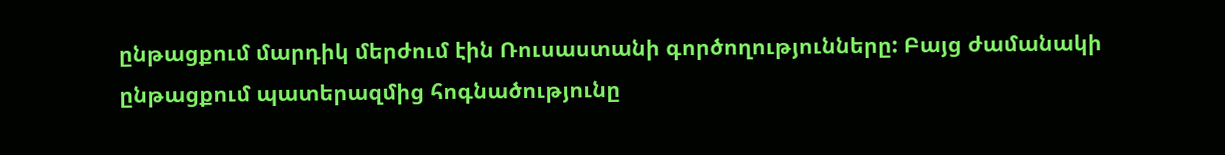ընթացքում մարդիկ մերժում էին Ռուսաստանի գործողությունները: Բայց ժամանակի ընթացքում պատերազմից հոգնածությունը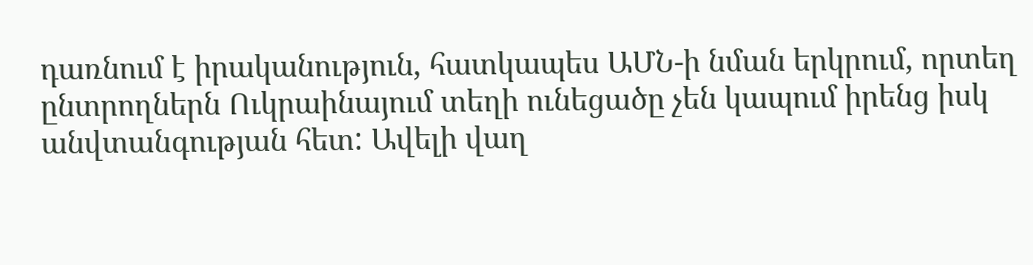դառնում է իրականություն, հատկապես ԱՄՆ-ի նման երկրում, որտեղ ընտրողներն Ուկրաինայում տեղի ունեցածը չեն կապում իրենց իսկ անվտանգության հետ: Ավելի վաղ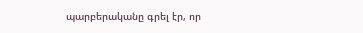պարբերականը գրել էր, որ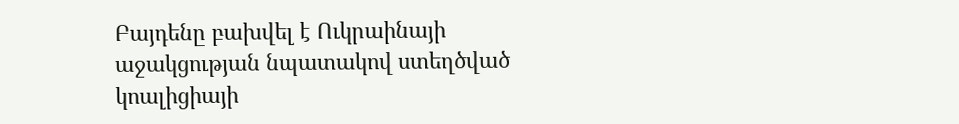Բայդենը բախվել է Ուկրաինայի աջակցության նպատակով ստեղծված կոալիցիայի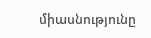միասնությունը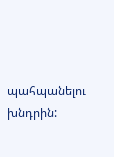պահպանելու խնդրին: